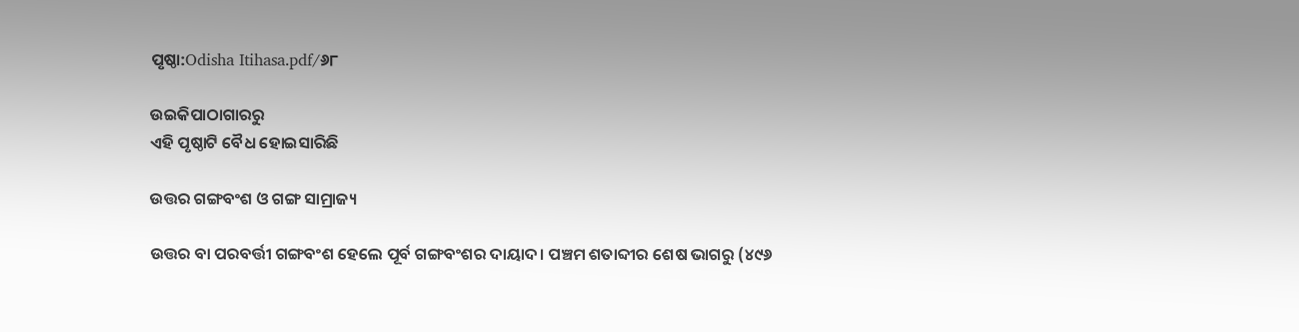ପୃଷ୍ଠା:Odisha Itihasa.pdf/୬୮

ଉଇକିପାଠାଗାର‌ରୁ
ଏହି ପୃଷ୍ଠାଟି ବୈଧ ହୋଇସାରିଛି

ଉତ୍ତର ଗଙ୍ଗବଂଶ ଓ ଗଙ୍ଗ ସାମ୍ରାଜ୍ୟ

ଉତ୍ତର ବା ପରବର୍ତ୍ତୀ ଗଙ୍ଗବଂଶ ହେଲେ ପୂର୍ବ ଗଙ୍ଗବଂଶର ଦାୟାଦ। ପଞ୍ଚମ ଶତାବ୍ଦୀର ଶେଷ ଭାଗରୁ (୪୯୬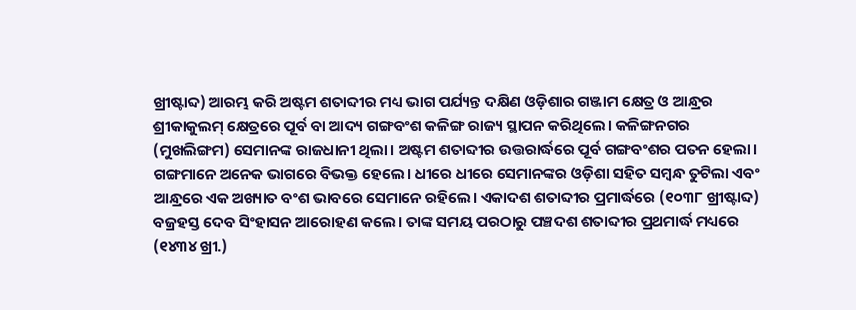ଖ୍ରୀଷ୍ଟାବ୍ଦ) ଆରମ୍ଭ କରି ଅଷ୍ଟମ ଶତାବ୍ଦୀର ମଧ୍ୟ ଭାଗ ପର୍ଯ୍ୟନ୍ତ ଦକ୍ଷିଣ ଓଡ଼ିଶାର ଗଞ୍ଜାମ କ୍ଷେତ୍ର ଓ ଆନ୍ଧ୍ରର ଶ୍ରୀକାକୁଲମ୍‍ କ୍ଷେତ୍ରରେ ପୂର୍ବ ବା ଆଦ୍ୟ ଗଙ୍ଗବଂଶ କଳିଙ୍ଗ ରାଜ୍ୟ ସ୍ଥାପନ କରିଥିଲେ। କଳିଙ୍ଗନଗର (ମୁଖଲିଙ୍ଗମ) ସେମାନଙ୍କ ରାଜଧାନୀ ଥିଲା। ଅଷ୍ଟମ ଶତାବ୍ଦୀର ଉତ୍ତରାର୍ଦ୍ଧରେ ପୂର୍ବ ଗଙ୍ଗବଂଶର ପତନ ହେଲା। ଗଙ୍ଗମାନେ ଅନେକ ଭାଗରେ ବିଭକ୍ତ ହେଲେ। ଧୀରେ ଧୀରେ ସେମାନଙ୍କର ଓଡ଼ିଶା ସହିତ ସମ୍ବନ୍ଧ ତୁଟିଲା ଏବଂ ଆନ୍ଧ୍ରରେ ଏକ ଅଖ୍ୟାତ ବଂଶ ଭାବରେ ସେମାନେ ରହିଲେ। ଏକାଦଶ ଶତାବ୍ଦୀର ପ୍ରମାର୍ଦ୍ଧରେ (୧୦୩୮ ଖ୍ରୀଷ୍ଟାବ୍ଦ) ବଜ୍ରହସ୍ତ ଦେବ ସିଂହାସନ ଆରୋହଣ କଲେ। ତାଙ୍କ ସମୟ ପରଠାରୁ ପଞ୍ଚଦଶ ଶତାବ୍ଦୀର ପ୍ରଥମାର୍ଦ୍ଧ ମଧ୍ୟରେ (୧୪୩୪ ଖ୍ରୀ.)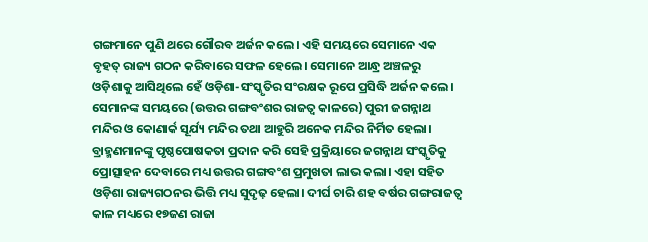ଗଙ୍ଗମାନେ ପୁଣି ଥରେ ଗୌରବ ଅର୍ଜନ କଲେ। ଏହି ସମୟରେ ସେମାନେ ଏକ ବୃହତ୍‍ ରାଜ୍ୟ ଗଠନ କରିବାରେ ସଫଳ ହେଲେ। ସେମାନେ ଆନ୍ଧ୍ର ଅଞ୍ଚଳରୁ ଓଡ଼ିଶାକୁ ଆସିଥିଲେ ହେଁ ଓଡ଼ିଶା-ସଂସ୍କୃତିର ସଂରକ୍ଷକ ରୂପେ ପ୍ରସିଦ୍ଧି ଅର୍ଜନ କଲେ। ସେମାନଙ୍କ ସମୟରେ (ଉତ୍ତର ଗଙ୍ଗବଂଶର ରାଜତ୍ୱ କାଳରେ) ପୁରୀ ଜଗନ୍ନାଥ ମନ୍ଦିର ଓ କୋଣାର୍କ ସୂର୍ଯ୍ୟ ମନ୍ଦିର ତ‌ଥା ଆହୁରି ଅନେକ ମନ୍ଦିର ନିର୍ମିତ ହେଲା। ବ୍ରାହ୍ମଣମାନଙ୍କୁ ପୃଷ୍ଠପୋଷକତା ପ୍ରଦାନ କରି ସେହି ପ୍ରକ୍ରିୟାରେ ଜଗନ୍ନାଥ ସଂସ୍କୃତିକୁ ପ୍ରୋତ୍ସାହନ ଦେବାରେ ମଧ୍ୟ ଉତ୍ତର ଗଙ୍ଗବଂଶ ପ୍ରମୁଖତା ଲାଭ କଲା। ଏହା ସହିତ ଓଡ଼ିଶା ରାଜ୍ୟଗଠନର ଭିତ୍ତି ମଧ୍ୟ ସୁଦୃଢ଼ ହେଲା। ଦୀର୍ଘ ଚାରି ଶହ ବର୍ଷର ଗଙ୍ଗରାଜତ୍ୱ କାଳ ମଧ୍ୟରେ ୧୭ଜଣ ରାଜା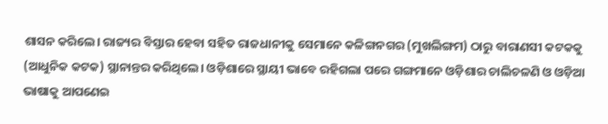ଶାସନ କରିଲେ। ରାଜ୍ୟର ବିସ୍ତାର ହେବା ସହିତ ରାଜଧାନୀକୁ ସେମାନେ କଳିଙ୍ଗନଗର (ମୁଖଲିଙ୍ଗମ) ଠାରୁ ବାରାଣସୀ କଟକକୁ (ଆଧୁନିକ କଟକ) ସ୍ଥାନାନ୍ତର କରିଥିଲେ। ଓଡ଼ିଶାରେ ସ୍ଥାୟୀ ଭାବେ ରହିଗଲା ପରେ ଗଙ୍ଗମାନେ ଓଡ଼ିଶାର ଚାଲିଚଳଣି ଓ ଓଡ଼ିଆ ଭାଷାକୁ ଆପଣେଇ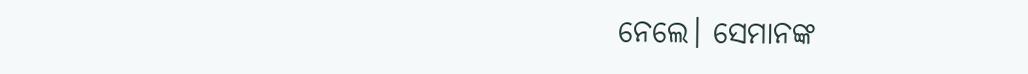ନେଲେ। ସେମାନଙ୍କ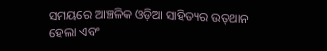ସମୟରେ ଆଞ୍ଚଳିକ ଓଡ଼ିଆ ସାହିତ୍ୟର ଉତ୍‍‌ଥାନ ହେଲା ଏବଂ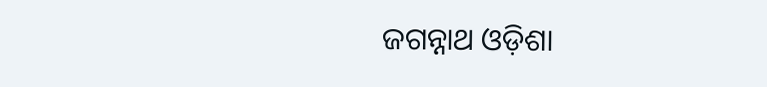ଜଗନ୍ନାଥ ଓଡ଼ିଶା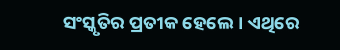ସଂସ୍କୃତିର ପ୍ରତୀକ ହେଲେ। ଏଥିରେ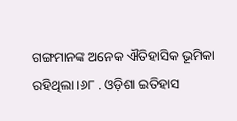ଗଙ୍ଗମାନଙ୍କ ଅନେକ ଐତିହାସିକ ଭୂମିକା ରହିଥିଲା।୬୮ . ଓଡ଼ିଶା ଇତିହାସ